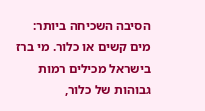הסיבה השכיחה ביותר: מים קשים או כלור. מי ברז בישראל מכילים רמות גבוהות של כלור,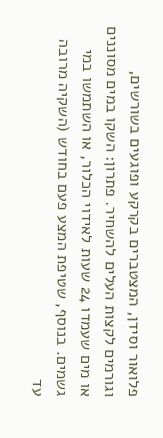פלואור וסידן, המצטברים בקרקע ופוגעים בשורשים, וגורמים לקצות העלים להשחיר. פתרון: השקו במים מסוננים או מים שעמדו 24 שעות לאידוי הכלור, או השתמשו במי גשמים. בנוסף, שטיפת המצע פעם בחודש (השקיה מרובה עד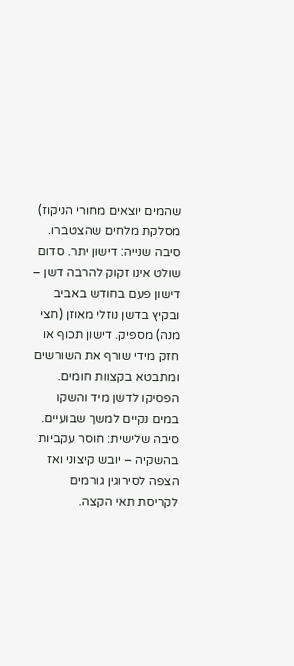שהמים יוצאים מחורי הניקוז) מסלקת מלחים שהצטברו.
סיבה שנייה: דישון יתר. סדום שולט אינו זקוק להרבה דשן – דישון פעם בחודש באביב ובקיץ בדשן נוזלי מאוזן (חצי מנה) מספיק. דישון תכוף או חזק מידי שורף את השורשים ומתבטא בקצוות חומים. הפסיקו לדשן מיד והשקו במים נקיים למשך שבועיים. סיבה שלישית: חוסר עקביות בהשקיה – יובש קיצוני ואז הצפה לסירוגין גורמים לקריסת תאי הקצה.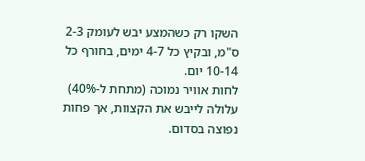השקו רק כשהמצע יבש לעומק 2-3 ס"מ, ובקיץ כל 4-7 ימים, בחורף כל 10-14 יום.
לחות אוויר נמוכה (מתחת ל-40%) עלולה לייבש את הקצוות, אך פחות נפוצה בסדום.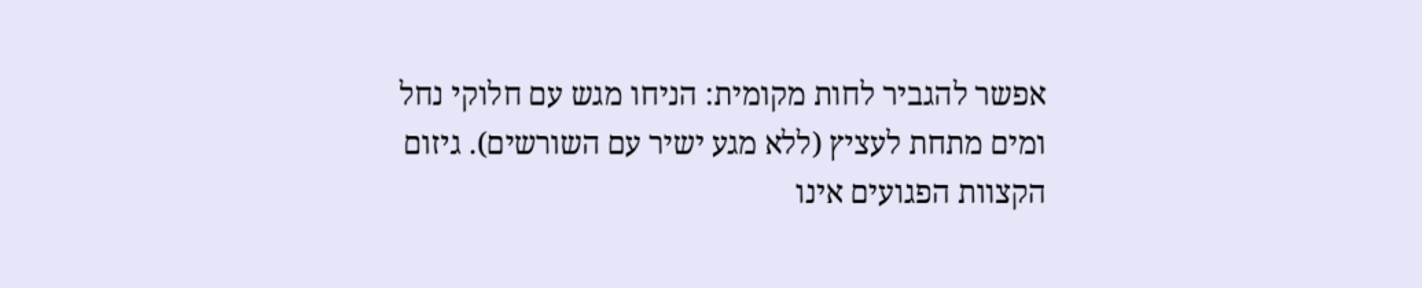אפשר להגביר לחות מקומית: הניחו מגש עם חלוקי נחל ומים מתחת לעציץ (ללא מגע ישיר עם השורשים). גיזום הקצוות הפגועים אינו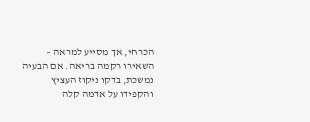הכרחי, אך מסייע למראה – השאירו רקמה בריאה. אם הבעיה נמשכת, בדקו ניקוז העציץ והקפידו על אדמה קלה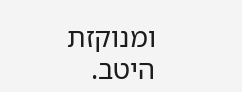ומנוקזת היטב.